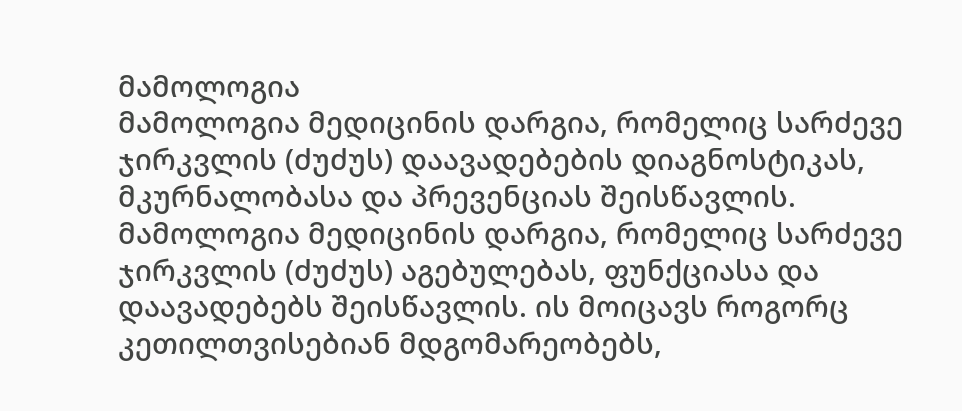მამოლოგია
მამოლოგია მედიცინის დარგია, რომელიც სარძევე ჯირკვლის (ძუძუს) დაავადებების დიაგნოსტიკას, მკურნალობასა და პრევენციას შეისწავლის.
მამოლოგია მედიცინის დარგია, რომელიც სარძევე ჯირკვლის (ძუძუს) აგებულებას, ფუნქციასა და დაავადებებს შეისწავლის. ის მოიცავს როგორც კეთილთვისებიან მდგომარეობებს,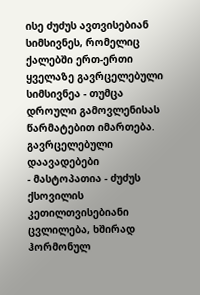ისე ძუძუს ავთვისებიან სიმსივნეს, რომელიც ქალებში ერთ-ერთი ყველაზე გავრცელებული სიმსივნეა - თუმცა დროული გამოვლენისას წარმატებით იმართება.
გავრცელებული დაავადებები
- მასტოპათია - ძუძუს ქსოვილის კეთილთვისებიანი ცვლილება, ხშირად ჰორმონულ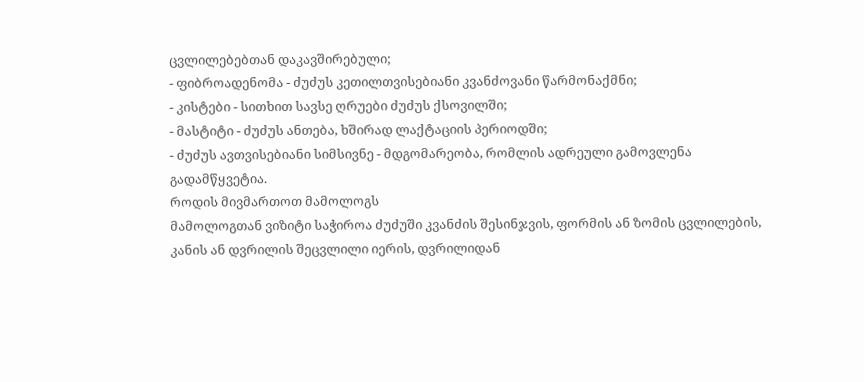ცვლილებებთან დაკავშირებული;
- ფიბროადენომა - ძუძუს კეთილთვისებიანი კვანძოვანი წარმონაქმნი;
- კისტები - სითხით სავსე ღრუები ძუძუს ქსოვილში;
- მასტიტი - ძუძუს ანთება, ხშირად ლაქტაციის პერიოდში;
- ძუძუს ავთვისებიანი სიმსივნე - მდგომარეობა, რომლის ადრეული გამოვლენა გადამწყვეტია.
როდის მივმართოთ მამოლოგს
მამოლოგთან ვიზიტი საჭიროა ძუძუში კვანძის შესინჯვის, ფორმის ან ზომის ცვლილების, კანის ან დვრილის შეცვლილი იერის, დვრილიდან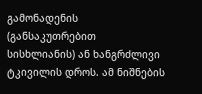გამონადენის (განსაკუთრებით სისხლიანის) ან ხანგრძლივი ტკივილის დროს. ამ ნიშნების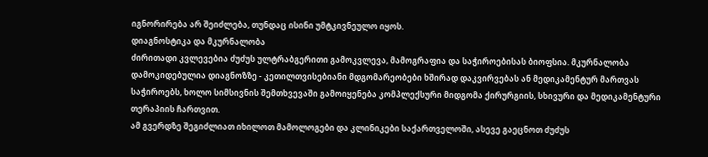იგნორირება არ შეიძლება, თუნდაც ისინი უმტკივნეულო იყოს.
დიაგნოსტიკა და მკურნალობა
ძირითადი კვლევებია ძუძუს ულტრაბგერითი გამოკვლევა, მამოგრაფია და საჭიროებისას ბიოფსია. მკურნალობა დამოკიდებულია დიაგნოზზე - კეთილთვისებიანი მდგომარეობები ხშირად დაკვირვებას ან მედიკამენტურ მართვას საჭიროებს, ხოლო სიმსივნის შემთხვევაში გამოიყენება კომპლექსური მიდგომა ქირურგიის, სხივური და მედიკამენტური თერაპიის ჩართვით.
ამ გვერდზე შეგიძლიათ იხილოთ მამოლოგები და კლინიკები საქართველოში, ასევე გაეცნოთ ძუძუს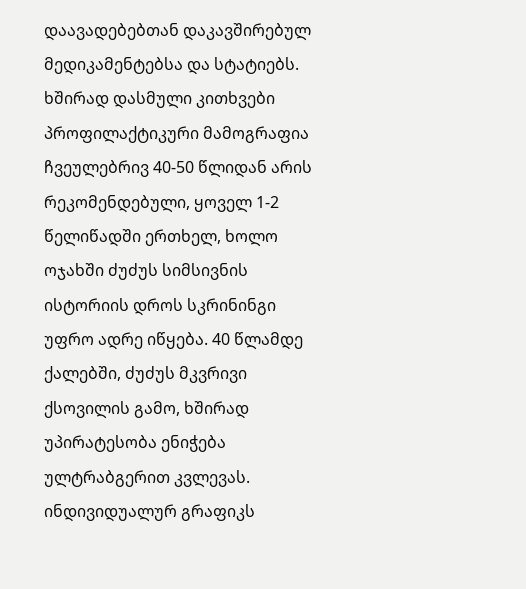დაავადებებთან დაკავშირებულ მედიკამენტებსა და სტატიებს.
ხშირად დასმული კითხვები
პროფილაქტიკური მამოგრაფია ჩვეულებრივ 40-50 წლიდან არის რეკომენდებული, ყოველ 1-2 წელიწადში ერთხელ, ხოლო ოჯახში ძუძუს სიმსივნის ისტორიის დროს სკრინინგი უფრო ადრე იწყება. 40 წლამდე ქალებში, ძუძუს მკვრივი ქსოვილის გამო, ხშირად უპირატესობა ენიჭება ულტრაბგერით კვლევას. ინდივიდუალურ გრაფიკს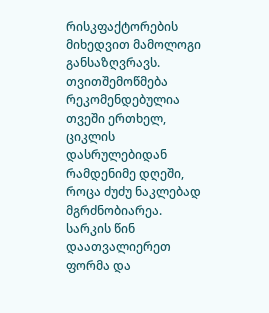რისკფაქტორების მიხედვით მამოლოგი განსაზღვრავს.
თვითშემოწმება რეკომენდებულია თვეში ერთხელ, ციკლის დასრულებიდან რამდენიმე დღეში, როცა ძუძუ ნაკლებად მგრძნობიარეა. სარკის წინ დაათვალიერეთ ფორმა და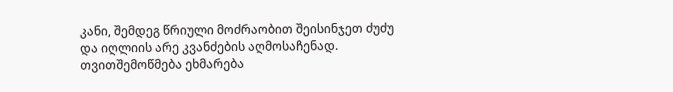კანი, შემდეგ წრიული მოძრაობით შეისინჯეთ ძუძუ და იღლიის არე კვანძების აღმოსაჩენად. თვითშემოწმება ეხმარება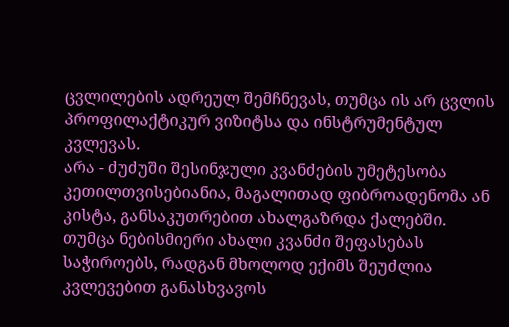ცვლილების ადრეულ შემჩნევას, თუმცა ის არ ცვლის პროფილაქტიკურ ვიზიტსა და ინსტრუმენტულ კვლევას.
არა - ძუძუში შესინჯული კვანძების უმეტესობა კეთილთვისებიანია, მაგალითად ფიბროადენომა ან კისტა, განსაკუთრებით ახალგაზრდა ქალებში. თუმცა ნებისმიერი ახალი კვანძი შეფასებას საჭიროებს, რადგან მხოლოდ ექიმს შეუძლია კვლევებით განასხვავოს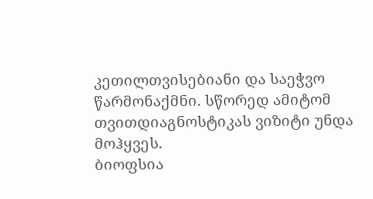კეთილთვისებიანი და საეჭვო წარმონაქმნი. სწორედ ამიტომ თვითდიაგნოსტიკას ვიზიტი უნდა მოჰყვეს.
ბიოფსია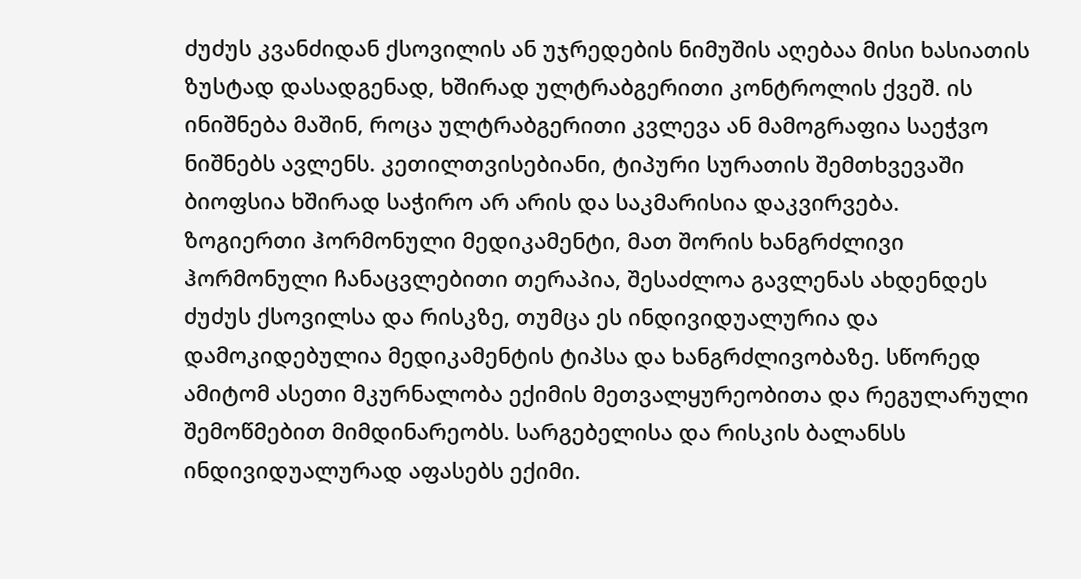ძუძუს კვანძიდან ქსოვილის ან უჯრედების ნიმუშის აღებაა მისი ხასიათის ზუსტად დასადგენად, ხშირად ულტრაბგერითი კონტროლის ქვეშ. ის ინიშნება მაშინ, როცა ულტრაბგერითი კვლევა ან მამოგრაფია საეჭვო ნიშნებს ავლენს. კეთილთვისებიანი, ტიპური სურათის შემთხვევაში ბიოფსია ხშირად საჭირო არ არის და საკმარისია დაკვირვება.
ზოგიერთი ჰორმონული მედიკამენტი, მათ შორის ხანგრძლივი ჰორმონული ჩანაცვლებითი თერაპია, შესაძლოა გავლენას ახდენდეს ძუძუს ქსოვილსა და რისკზე, თუმცა ეს ინდივიდუალურია და დამოკიდებულია მედიკამენტის ტიპსა და ხანგრძლივობაზე. სწორედ ამიტომ ასეთი მკურნალობა ექიმის მეთვალყურეობითა და რეგულარული შემოწმებით მიმდინარეობს. სარგებელისა და რისკის ბალანსს ინდივიდუალურად აფასებს ექიმი.